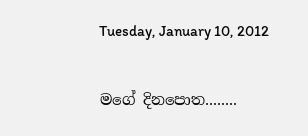Tuesday, January 10, 2012

මගේ දිනපොත........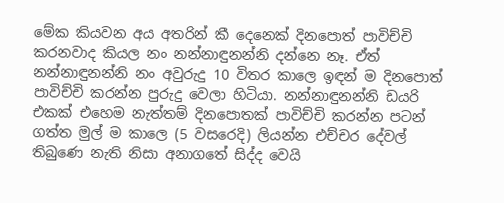මේක කියවන අය අතරින් කී දෙනෙක් දිනපොත් පාවිච්චි කරනවාද කියල නං නන්නාඳුනන්නි දන්නෙ නෑ. ඒත් නන්නාඳුනන්නි නං අවුරුදු 10 විතර කාලෙ ඉඳන් ම දිනපොත් පාවිච්චි කරන්න පුරුදු වෙලා හිටියා. නන්නාඳුනන්නි ඩයරි එකක් එහෙම නැත්තම් දිනපොතක් පාවිච්චි කරන්න පටන් ගත්ත මුල් ම කාලෙ (5 වසරෙදි) ලියන්න එච්චර දේවල් තිබුණෙ නැති නිසා අනාගතේ සිද්ද වෙයි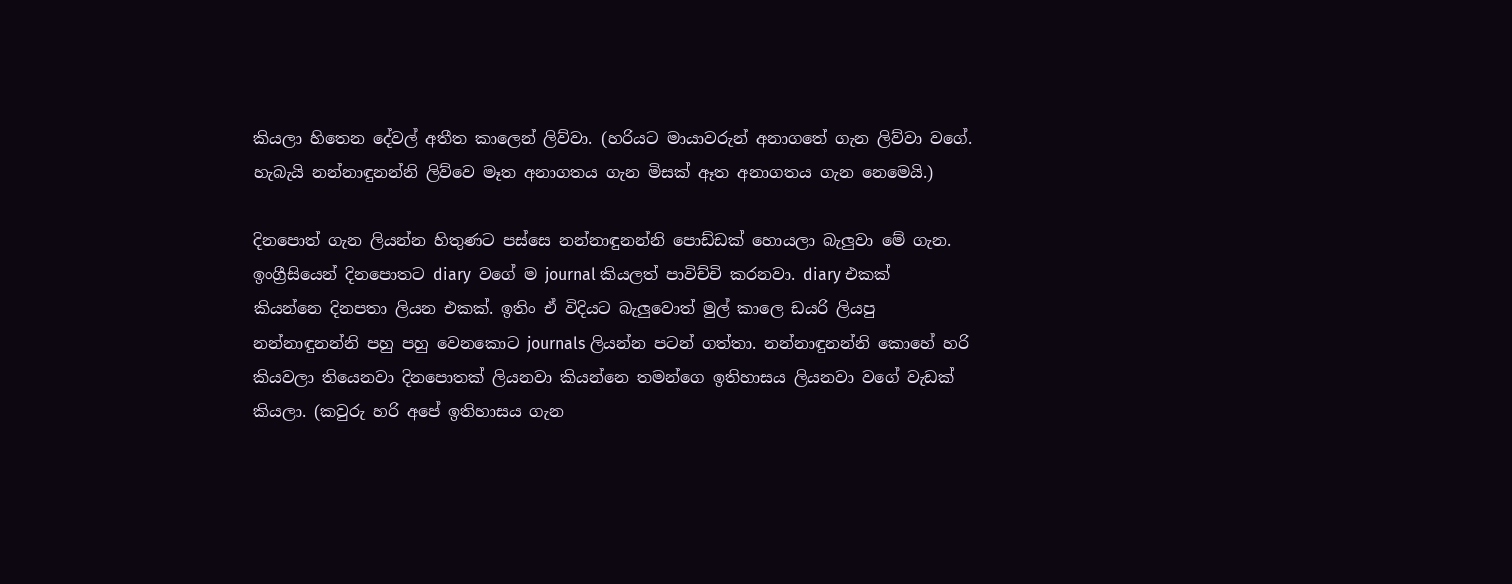කියලා හිතෙන දේවල් අතීත කාලෙන් ලිව්වා. (හරියට මායාවරුන් අනාගතේ ගැන ලිව්වා වගේ. හැබැයි නන්නාඳුනන්නි ලිව්වෙ මෑත අනාගතය ගැන මිසක් ඈත අනාගතය ගැන නෙමෙයි.)

දිනපොත් ගැන ලියන්න හිතුණට පස්සෙ නන්නාඳුනන්නි පොඩ්ඩක් හොයලා බැලු‍වා මේ ගැන. ඉංග්‍රීසියෙන් දිනපොතට diary  වගේ ම journal කියලත් පාවිච්චි කරනවා. diary එකක් කියන්නෙ දිනපතා ලියන එකක්. ඉතිං ඒ විදියට බැලුවොත් මුල් කාලෙ ඩයරි ලියපු නන්නාඳුනන්නි පහු පහු වෙනකොට journals ලියන්න පටන් ගත්තා. නන්නාඳුනන්නි කොහේ හරි කියවලා තියෙනවා දිනපොතක් ලියනවා කියන්නෙ තමන්ගෙ ඉතිහාසය ලියනවා වගේ වැඩක් කියලා. (කවුරු හරි අපේ ඉතිහාසය ගැන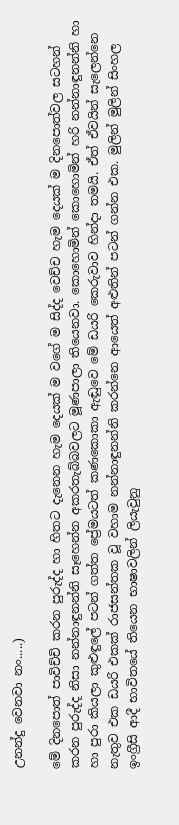උනන්දු වෙනවා නං.....)

මේ දිනපොත් පාවිච්චි කරන පුරුද්ද හා හිතට දැනෙන හැම දෙයක් ම වගේ ම සිද්ද වෙච්ච හැම දෙයක් ම දිනපොත්වල සටහන් කරන පුරුද්ද නිසා නන්නාඳුනන්නි සෑහෙන්න අකරතැබ්බවලට මූණපාලා තියෙනවා. කොහොමින් කොහොමින් හරි නන්නාඳුනන්නි හා හා පුරා කියලා කුළුඳුලේ පටන් ගත්ත ප්‍රේමයටත් කණකො‍කා ඇඬුවෙ මේ ඩයරි කෙරුවාව හින්දා තමයි. ඒත් ඒවයින් සැලෙන්නෙ නැතුව එක ඩයරි එකක් රාජසන්තක වූ වහාම නන්නාඳුනන්නි කරන්නෙ ආයෙත් අළුතින් පටන් ගන්න එක. මුලින් මුලින් සිංහල ඉංග්‍රීසි ආදී භාවිතයේ තියෙන භාෂාවලින් ලියැවුනු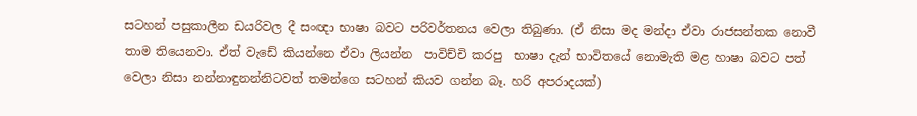සටහන් පසුකාලීන ඩයරිවල දී සංඥා භාෂා බවට පරිවර්තනය වෙලා තිබුණා. (ඒ නිසා මද මන්දා ඒවා රාජසන්තක නොවී තාම තියෙනවා. ඒත් වැඩේ කියන්නෙ ඒවා ලියන්න  පාවිච්චි කරපු  භාෂා දැන් භාවිතයේ නොමැති මළ හාෂා බවට පත් වෙලා නිසා නන්නාඳුනන්නිටවත් තමන්ගෙ සටහන් කියව ගන්න බෑ. හරි අපරාදයක්)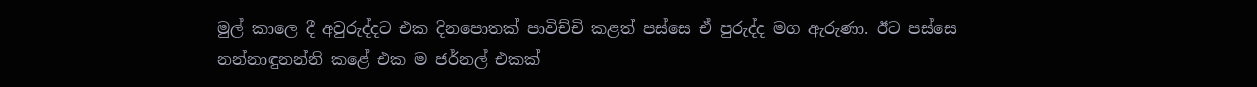මුල් කාලෙ දී අවුරුද්දට එක දිනපොතක් පාවිච්චි කළත් පස්සෙ ඒ පුරුද්ද මග ඇරුණා. ඊට පස්සෙ නන්නාඳුනන්නි කළේ එක ම ජර්නල් එකක්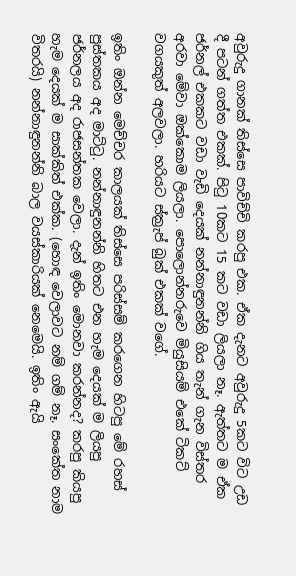අවුරුදු ගානක් තිස්සෙ පාවිච්චි කරපු එක. ඒක දැනට අවුරුදු 5කට විට උඩ දී පටන් ගත්ත එකක්. පිටු 10කට 15 කට වඩා ලියලා නෑ. ඇත්තට ම ඒක ජර්නල් එකකට වඩා වැඩි දෙයක් නන්නාඳුනන්නි ගිය තැන් ගැන විස්තර අරවා මේවා ඔක්කොම ලියලා. පොලොන්නරුවෙ මියුසියම් එකේ ටිකට් වගයකුත් අලවලා. හරියට ස්ක්‍රැප් බුක් එකක් වගේ.

ඉතිං ඔන්න මෙච්චර කාලයක් තිස්සෙ පරිස්සම් කරගෙන හිටපු මේ රහස් පුස්තකය අද මාට්ටු. නන්නාඳුනන්නි හිතට එන හැම දෙයක් ම ලියපු ජර්නලය අද රාජසන්තක වෙලා. දැන් ඉතිං මොනවා කරන්නද? කරපු කියපු හැම දෙයක් ම සාක්කිත් එක්ක. (හොඳ වෙලාවට නම් ගම් නෑ. සංකේත නාම විතරයි) නන්නාඳුනන්නි බාල වයස්කාරියක් නෙමෙයි. ඉතිං ඇයි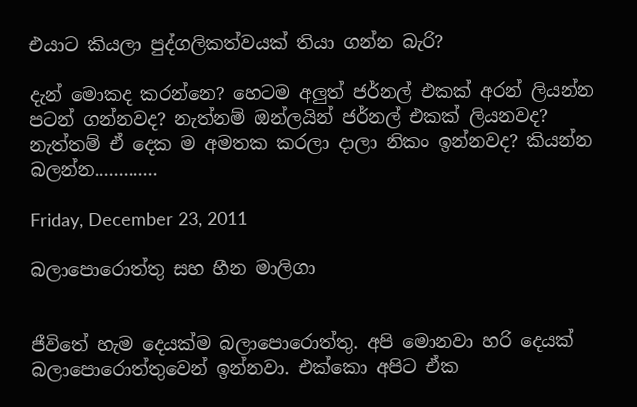එයාට කියලා පුද්ගලිකත්වයක් තියා ගන්න බැරි?

දැන් මොකද කරන්නෙ? හෙටම අලුත් ජර්නල් එකක් අරන් ලියන්න පටන් ගන්නවද? නැත්නම් ඔන්ලයින් ජර්නල් එකක් ලියනවද? නැත්තම් ඒ දෙක ම අමතක කරලා දාලා නිකං ඉන්නවද? කියන්න බලන්න.............

Friday, December 23, 2011

බලාපොරොත්තු සහ හීන මාලිගා


ජීවිතේ හැම දෙයක්ම බලාපොරොත්තු. අපි මොනවා හරි දෙයක් බලාපොරොත්තුවෙන් ඉන්නවා. එක්කො අපිට ඒක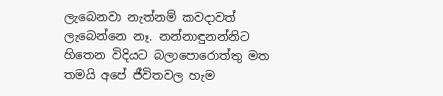ලැබෙනවා නැත්නම් කවදාවත් ලැ‍බෙන්නෙ නෑ. නන්නාඳුනන්නිට හිතෙන විදියට බලාපොරොත්තු මත තමයි අපේ ජීවිතවල හැම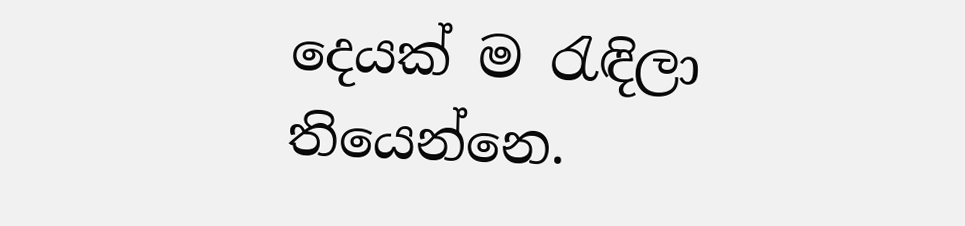දෙයක් ම රැඳිලා තියෙන්නෙ.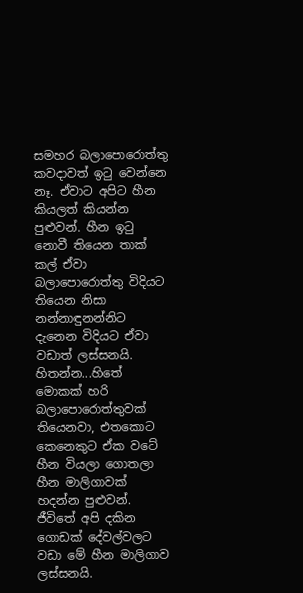සමහර බලාපොරොත්තු කවදාවත් ඉටු වෙන්නෙ නෑ. ඒවාට අපිට හීන කියලත් කියන්න පුළුවන්. හීන ඉටු නොවී තියෙන තාක් කල් ඒවා බලාපොරොත්තු විදියට තියෙන නිසා නන්නාඳුනන්නිට දැනෙන විදියට ඒවා වඩාත් ලස්සනයි. හිතන්න...හිතේ මොකක් හරි බලාපොරොත්තුවක් තියෙනවා, එතකොට කෙනෙකුට ඒක වටේ හීන වියලා ගොතලා හීන මාලිගාවක් හදන්න පුළුවන්. ජීවිතේ අපි දකින ගොඩක් දේවල්වලට වඩා මේ හීන මාලිගාව ලස්සනයි.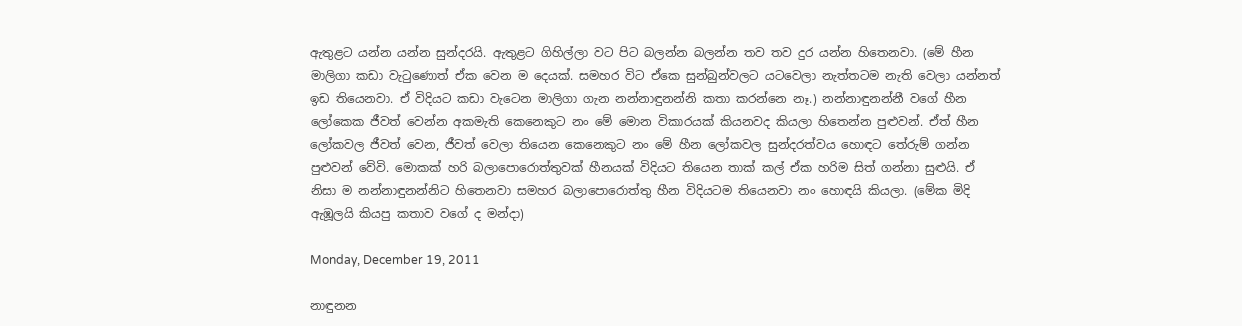ඇතුළට යන්න යන්න සුන්දරයි. ඇතුළට ගිහිල්ලා වට පිට බලන්න බලන්න තව තව දුර යන්න හිතෙනවා. (මේ හීන මාලිගා කඩා වැටුණොත් ඒක වෙන ම දෙයක්. සමහර විට ඒකෙ සුන්බුන්වලට යටවෙලා නැත්තටම නැති වෙලා යන්නත් ඉඩ තියෙනවා. ඒ විදියට කඩා වැටෙන මාලිගා ගැන නන්නාඳුනන්නි කතා කරන්නෙ නෑ.) නන්නාඳුනන්නී වගේ හීන ලෝකෙක ජීවත් වෙන්න අකමැති කෙනෙකුට නං මේ මොන විකාරයක් කියනවද කියලා හිතෙන්න පුළුවන්. ඒත් හීන ලෝකවල ජීවත් වෙන, ජීවත් වෙලා තියෙන කෙනෙකුට නං මේ හීන ලෝකවල සුන්දරත්වය හොඳට තේරුම් ගන්න පුළුවන් වේවි. මොකක් හරි බලාපොරොත්තුවක් හීනයක් විදියට තියෙන තාක් කල් ඒක හරිම සිත් ගන්නා සුළුයි. ඒ නිසා ම නන්නාඳුනන්නිට හිතෙනවා සමහර බලාපොරොත්තු හීන විදියටම තියෙනවා නං හොඳයි කියලා. (මේක මිදි ඇඹූලයි කියපු කතාව වගේ ද මන්දා)

Monday, December 19, 2011

නාඳුනන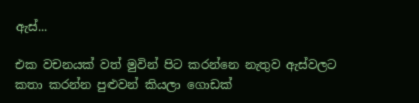ඇස්...

එක වචනයක් වත් මුවින් පිට කරන්නෙ නැතුව ඇස්වලට කතා කරන්න පුළුවන් කියලා ගොඩක්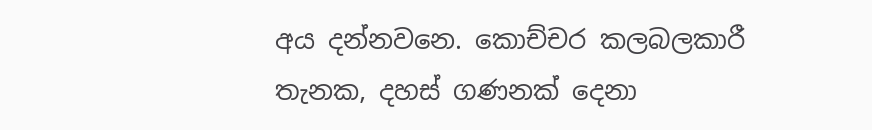අය දන්නවනෙ. කොච්චර කලබලකාරී තැනක, දහස් ගණනක් දෙනා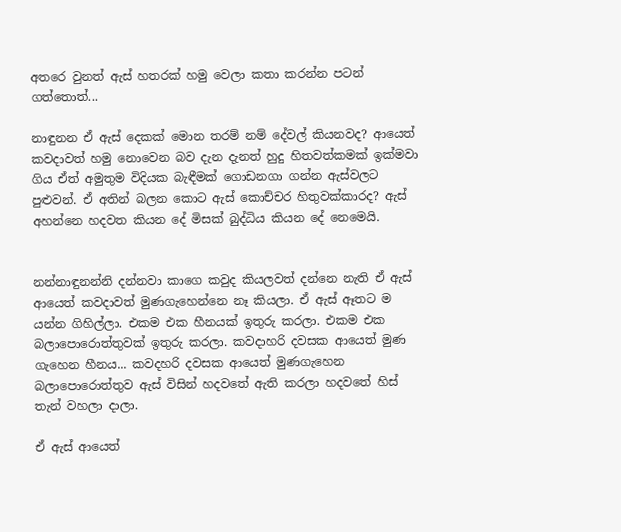අතරෙ වුනත් ඇස් හතරක් හමු වෙලා කතා කරන්න පටන් ගත්තොත්...

නාඳුනන ඒ ඇස් දෙකක් මොන තරම් නම් දේවල් කියනවද? ආයෙත් කවදාවත් හමු නොවෙන බව දැන දැනත් හුදු හිතවත්කමක් ඉක්මවා ගිය ඒත් අමුතුම විදියක බැඳීමක් ගොඩනගා ගන්න ඇස්වලට පුළුවන්. ඒ අතින් බලන කොට ඇස් කොච්චර හිතුවක්කාරද? ඇස් අහන්නෙ හදවත කියන දේ මිසක් බුද්ධිය කියන දේ නෙමෙයි.


නන්නාඳුනන්නි දන්නවා කාගෙ කවුද කියලවත් දන්නෙ නැති ඒ ඇස් ආයෙත් කවදාවත් මුණගැහෙන්නෙ නෑ කියලා. ඒ ඇස් ඈතට ම යන්න ගිහිල්ලා. එකම එක හීනයක් ඉතුරු කරලා. එකම එක බලාපොරොත්තුවක් ඉතුරු කරලා. කවදාහරි දවසක ආයෙත් මුණ ගැහෙන හීනය... කවදහරි දවසක ආයෙත් මුණගැහෙන බලාපොරොත්තුව ඇස් විසින් හදවතේ ඇති කරලා හදවතේ හිස් තැන් වහලා දාලා.

ඒ ඇස් ආයෙත්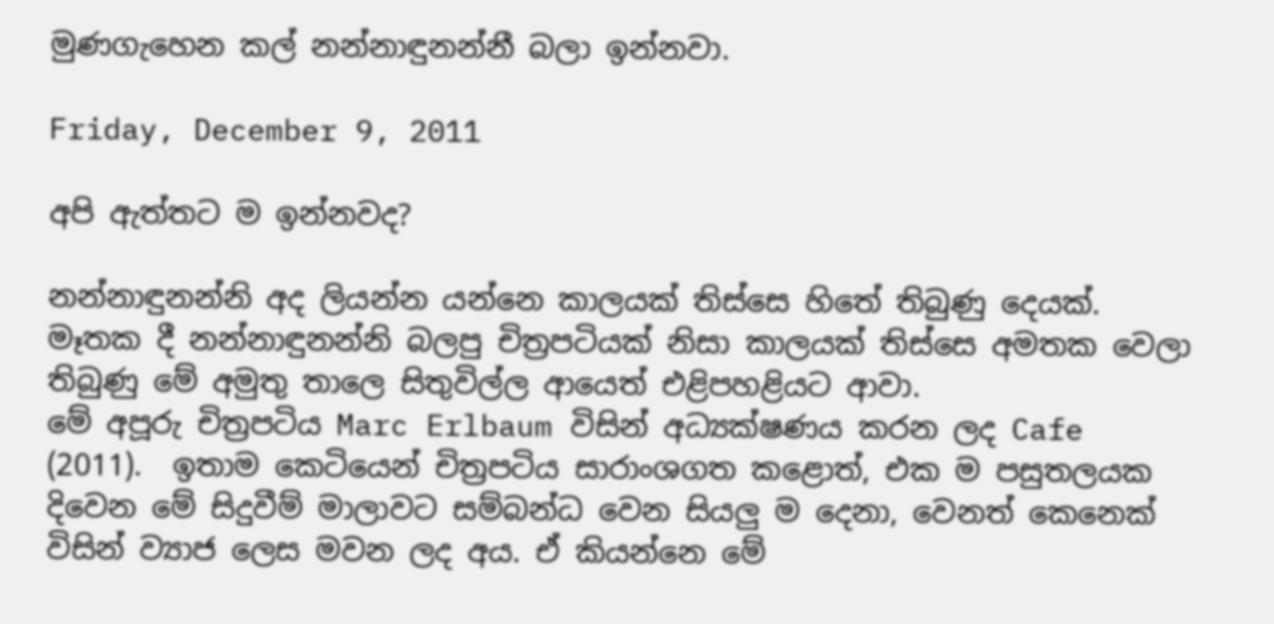මුණගැහෙන කල් නන්නාඳුනන්නී බලා ඉන්නවා.

Friday, December 9, 2011

අපි ඇත්තට ම ඉන්නවද?

නන්නාඳුනන්නි අද ලියන්න යන්නෙ කාලයක් තිස්සෙ හිතේ තිබුණු දෙයක්. මෑතක දී නන්නාඳුනන්නි බලපු චිත්‍රපටියක් නිසා කාලයක් තිස්සෙ අමතක වෙලා තිබුණු මේ අමුතු තාලෙ සිතුවිල්ල ආයෙත් එළිපහළියට ආවා.
මේ අපූරු චිත්‍රපටිය Marc Erlbaum විසින් අධ්‍යක්ෂණය කරන ලද Cafe (2011).  ඉතාම කෙටියෙන් චිත්‍රපටිය සාරාංශගත කළොත්, එක ම පසුතලයක දිවෙන මේ සිදුවීම් මාලාවට සම්බන්ධ වෙන සියලු ‍ම දෙනා, වෙනත් කෙනෙක් විසින් ව්‍යාජ ලෙස මවන ලද අය. ඒ කියන්නෙ මේ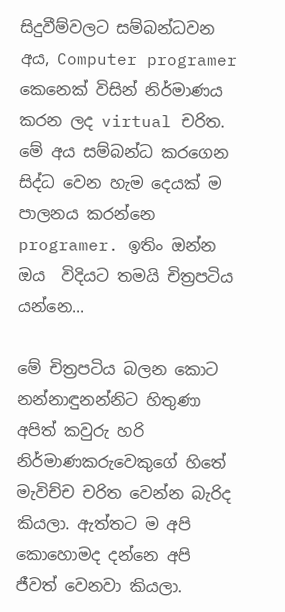සිදුවීම්වලට සම්බන්ධවන අය, Computer programer කෙනෙක් විසින් නිර්මාණය කරන ලද virtual චරිත. මේ අය සම්බන්ධ කරගෙන සිද්ධ වෙන හැම දෙයක් ම පාලනය කරන්නෙ programer. ඉතිං ඔන්න ඔය  විදියට තමයි චිත්‍රපටිය යන්නෙ...

මේ චිත්‍රපටිය බලන කොට නන්නාඳුනන්නිට හිතුණා අපිත් කවුරු හරි නිර්මාණකරුවෙකුගේ හිතේ මැවිච්ච චරිත වෙන්න බැරිද කියලා. ඇත්තට ම අපි කොහොමද දන්නෙ අපි ජීවත් වෙනවා කියලා.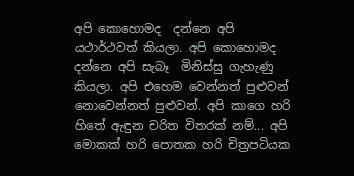අපි කොහොමද  දන්නෙ අපි යථාර්ථවත් කියලා. අපි කොහොමද දන්නෙ අපි සැබෑ  මිනිස්සු ගැහැණු කියලා. අපි එහෙම වෙන්නත් පුළුවන් නොවෙන්නත් පුළුවන්. අපි කාගෙ හරි හිතේ ඇඳුන චරිත විතරක් නම්... අපි මොකක් හරි පොතක හරි චිත්‍රපටියක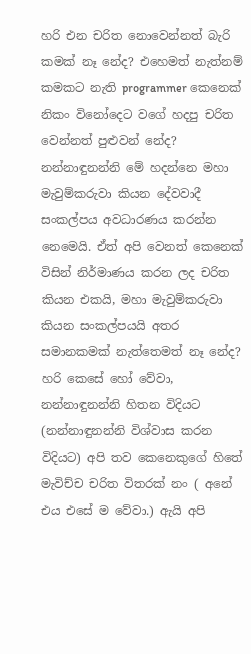හරි එන චරිත නොවෙන්නත් බැරි කමක් නෑ නේද? එහෙමත් නැත්නම් කමකට නැති programmer කෙනෙක් නිකං විනෝදෙට වගේ හදපු චරිත වෙන්නත් පුළුවන් නේද?
නන්නාඳුනන්නි මේ හදන්නෙ මහා මැවුම්කරුවා කියන දේවවාදී සංකල්පය අවධාරණය කරන්න නෙමෙයි. ඒත් අපි වෙනත් කෙනෙක් විසින් නිර්මාණය කරන ලද චරිත කියන එකයි, මහා මැවුම්කරුවා කියන සංකල්පයයි අතර සමානකමක් නැත්තෙමත් නෑ නේද? හරි කෙසේ හෝ වේවා, නන්නාඳුනන්නි හිතන විදියට (නන්නාඳුනන්නි විශ්වාස කරන විදියට) අපි තව කෙනෙකුගේ හිතේ මැවිච්ච චරිත විතරක් නං ( අනේ එය එසේ ම වේවා.) ඇයි අපි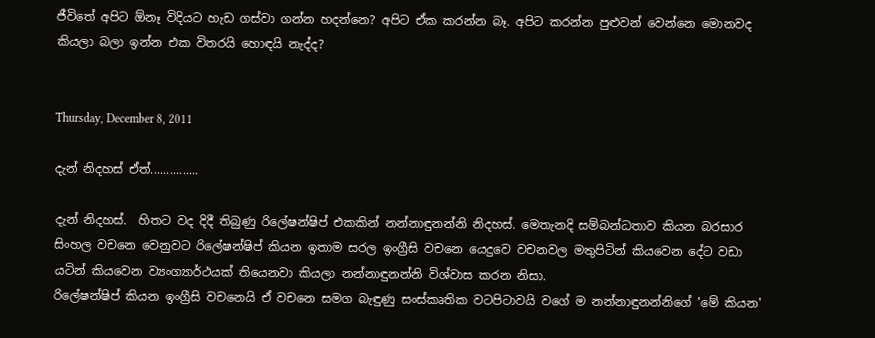ජීවිතේ අපිට ඕනෑ විදියට හැඩ ගස්වා ගන්න හදන්නෙ? අපිට ඒක කරන්න බෑ. අපිට කරන්න පුළුවන් වෙන්නෙ මොනවද කියලා බලා ඉන්න එක විතරයි හොඳයි නැද්ද?


Thursday, December 8, 2011

දැන් නිදහස් ඒත්...............

දැන් නිදහස්.  හිතට වද දිදී තිබුණු රිලේෂන්ෂිප් එකකින් නන්නාඳුනන්නි නිදහස්. මෙතැනදි සම්බන්ධතාව කියන බරසාර සිංහල වචනෙ වෙනුවට රිලේෂන්ෂිප් කියන ඉතාම සරල ඉංග්‍රීසි වචනෙ යෙදුවෙ වචනවල මතුපිටින් කියවෙන දේට වඩා යටින් කියවෙන ව්‍යංග්‍යාර්ථයක් තියෙනවා කියලා නන්නාඳුනන්නි විශ්වාස කරන නිසා.
රිලේෂන්ෂිප් කියන ඉංග්‍රීසි වචනෙයි ඒ වචනෙ සමග බැඳුණු සංස්කෘතික වටපිටාවයි වගේ ම නන්නාඳුනන්නිගේ 'මේ කියන'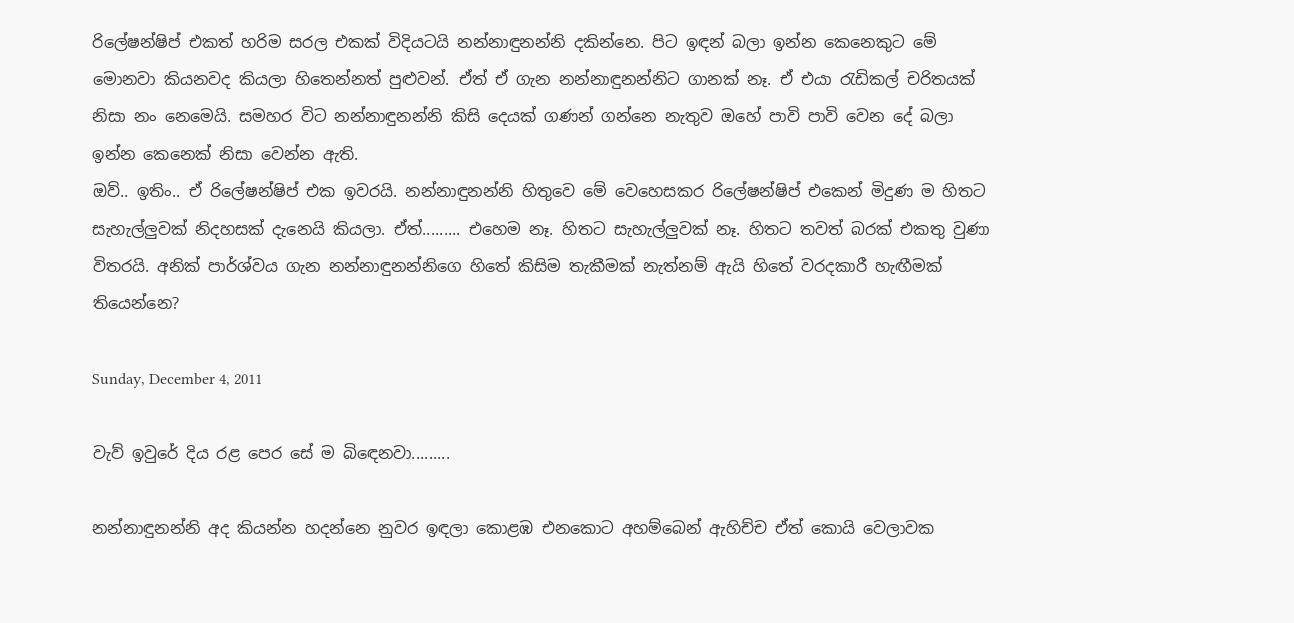රිලේෂන්ෂිප් එකත් හරිම සරල එකක් විදියටයි නන්නාඳුනන්නි දකින්නෙ. පිට ඉඳන් බලා ඉන්න කෙනෙකුට මේ මොනවා කියනවද කියලා හිතෙන්නත් පුළුවන්. ඒත් ඒ ගැන නන්නාඳුනන්නිට ගානක් නෑ. ඒ එයා රැඩිකල් චරිතයක් නිසා නං නෙමෙයි. සමහර විට නන්නාඳුනන්නි කිසි දෙයක් ගණන් ගන්නෙ නැතුව ඔහේ පාවි පාවි වෙන දේ බලා ඉන්න කෙනෙක් නිසා වෙන්න ඇති.
ඔව්.. ඉතිං.. ඒ රිලේෂන්ෂිප් එක ඉවරයි. නන්නාඳුනන්නි හිතුවෙ මේ වෙහෙ‍සකර රිලේෂන්ෂිප් එකෙන් මිදුණ ම හිතට සැහැල්ලුවක් නිදහසක් දැනෙයි කියලා. ඒත්......... එහෙම නෑ. හිතට සැහැල්ලුවක් නෑ. හිතට තවත් බරක් එකතු වුණා විතරයි. අනික් පාර්ශ්වය ගැන නන්නාඳුනන්නිගෙ හිතේ කිසිම තැකීමක් නැත්නම් ඇයි හිතේ වරදකාරී හැඟීමක් තියෙන්නෙ?

Sunday, December 4, 2011

වැව් ඉවුරේ දිය රළ පෙර සේ ම බි‍‍ඳෙනවා.........

නන්නාඳුනන්නි අද කියන්න හදන්නෙ නුවර ඉඳලා කොළඹ එනකොට අහම්බෙන් ඇහිච්ච ඒත් කොයි වෙලාවක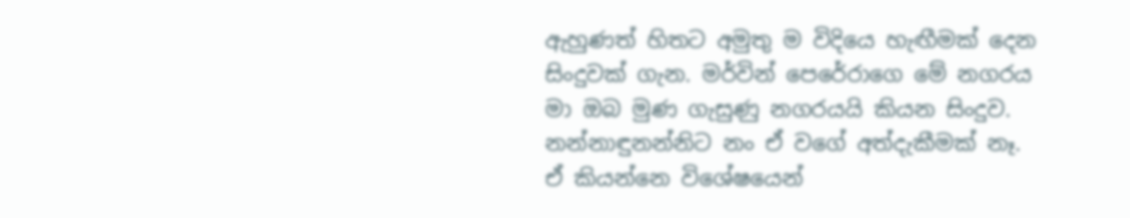ඇහුණත් හිතට අමුතු ම විදියෙ හැඟීමක් දෙන සිංදුවක් ගැන. මර්වින් පෙරේරාගෙ මේ නගරය මා ඔබ මුණ ගැසුණු නගරයයි කියන සිංදුව. නන්නාඳුනන්නිට නං ඒ වගේ අත්දැකීමක් නෑ.  ඒ කියන්නෙ විශේෂයෙන්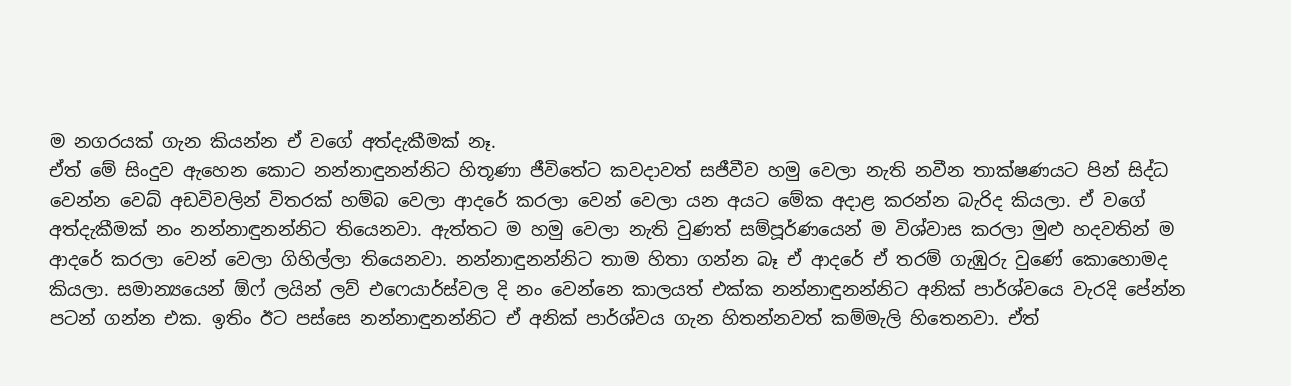ම නගරයක් ගැන කියන්න ඒ වගේ අත්දැකීමක් නෑ.
ඒත් මේ සිංදුව ඇහෙන කොට නන්නාඳුනන්නිට හිතූණා ජීවිතේට කවදාවත් සජීවීව හමු වෙලා නැති නවීන තාක්ෂණයට පින් සිද්ධ වෙන්න වෙබ් අඩවිවලින් විතරක් හම්බ වෙලා ආ‍දරේ කරලා වෙන් වෙලා යන අයට මේක අදාළ කරන්න බැරිද කියලා. ඒ වගේ අත්දැකීමක් නං නන්නාඳුනන්නිට තියෙනවා. ඇත්තට ම හමු වෙලා නැති වුණත් සම්පූර්ණයෙන් ම විශ්වාස කරලා මුළු හදවතින් ම ආදරේ කරලා වෙන් වෙලා ගිහිල්ලා තියෙනවා. නන්නාඳුනන්නිට තාම හිතා ගන්න බෑ ඒ ආදරේ ඒ තරම් ගැඹුරු වුණේ කොහොමද කියලා. සමාන්‍යයෙන් ඕෆ් ලයින් ලව් එෆෙයාර්ස්වල දි නං වෙන්නෙ කාලයත් එක්ක නන්නාඳුනන්නිට අනික් පාර්ශ්වයෙ වැරදි පේන්න පටන් ගන්න එක. ඉතිං ඊට පස්සෙ නන්නාඳුනන්නිට ඒ අනික් පාර්ශ්වය ගැන හිතන්නවත් කම්මැලි හිතෙනවා. ඒත්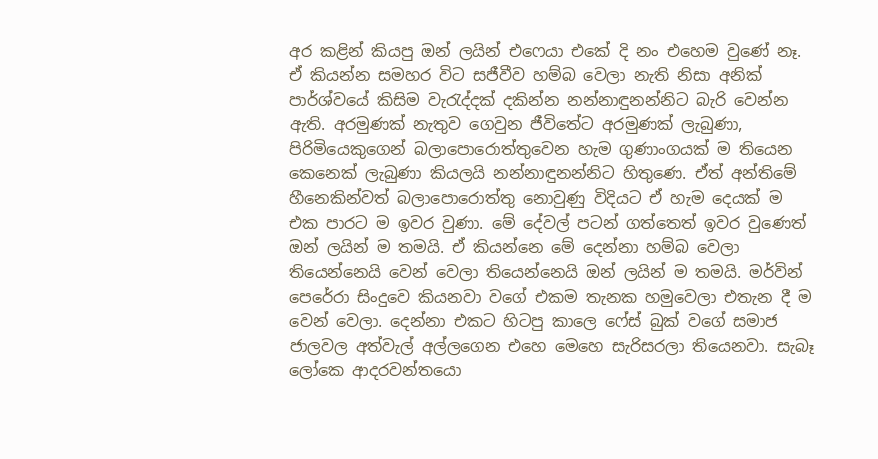අර කළින් කියපු ඔන් ලයින් එෆෙයා එකේ දි නං එහෙම වුණේ නෑ. ඒ කියන්න සමහර විට සජීවීව හම්බ වෙලා නැති නිසා අනික් පාර්ශ්වයේ කිසිම වැරැද්දක් දකින්න නන්නාඳුනන්නිට බැරි වෙන්න ඇති. අරමුණක් නැතුව ගෙවුන ජීවිතේට අරමුණක් ලැබුණා, පිරිමියෙකුගෙන් බලාපොරොත්තුවෙන හැම ගුණාංගයක් ම තියෙන කෙනෙක් ලැබුණා කියලයි නන්නාඳුනන්නිට හිතුණෙ. ඒත් අන්තිමේ හීනෙකින්වත් බලාපොරොත්තු නොවුණු විදියට ඒ හැම දෙයක් ම එක පාරට ම ඉවර වුණා. මේ දේවල් පටන් ගත්තෙත් ඉවර වුණෙත් ඔන් ලයින් ම තමයි. ඒ කියන්නෙ මේ දෙන්නා හම්බ වෙලා තියෙන්නෙයි වෙන් වෙලා තියෙන්නෙයි ඔන් ලයින් ම තමයි. මර්වින් පෙරේරා සිංදුවෙ කියනවා වගේ එකම තැනක හමුවෙලා එතැන දී ම වෙන් වෙලා. දෙන්නා එකට හිටපු කාලෙ ෆේස් බුක් වගේ සමාජ ජාලවල අත්වැල් අල්ලගෙන එහෙ මෙහෙ සැරිසරලා තියෙනවා. සැබෑ ලෝකෙ ආදරවන්තයො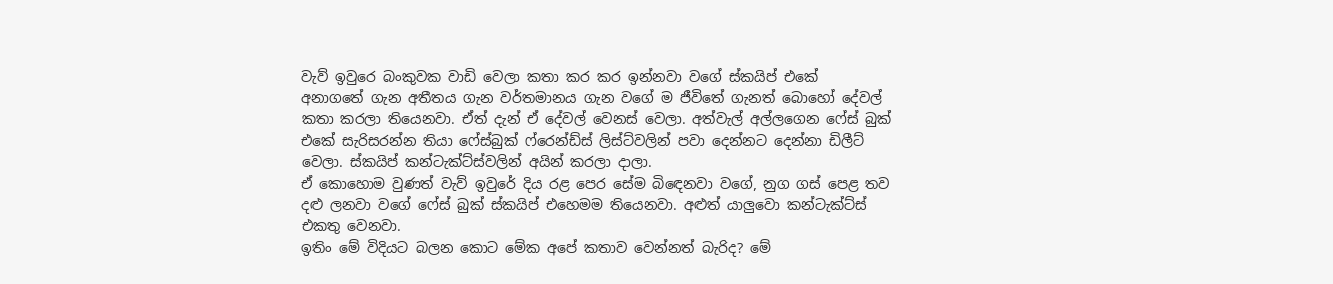වැව් ඉවුරෙ බංකුවක වාඩි වෙලා කතා කර කර ඉන්නවා වගේ ස්කයිප් එකේ  අනාගතේ ගැන අතීතය ගැන වර්තමානය ගැන ‍වගේ ම ජීවිතේ ගැනත් බොහෝ දේවල් කතා කරලා තියෙනවා. ඒත් දැන් ඒ දේවල් වෙනස් වෙලා. අත්වැල් අල්ලගෙන ෆේස් බුක් එකේ සැරිසරන්න තියා ෆේස්බුක් ෆ්රෙන්ඩ්ස් ලිස්ට්වලින් පවා දෙන්නට දෙන්නා ඩිලීට් වෙලා. ස්කයිප් කන්ටැක්ට්ස්වලින් අයින් කරලා දාලා.
ඒ කොහොම වුණත් වැව් ඉවුරේ දිය රළ පෙර සේම බිඳෙනවා වගේ, නුග ගස් පෙළ තව දළු ලනවා වගේ ෆේස් බුක් ස්කයිප් එහෙමම තියෙනවා. අළුත් යාලුවො කන්ටැක්ට්ස් එකතු වෙනවා.
ඉතිං මේ විදියට බලන කොට මේක අපේ කතාව වෙන්නත් බැරිද? මේ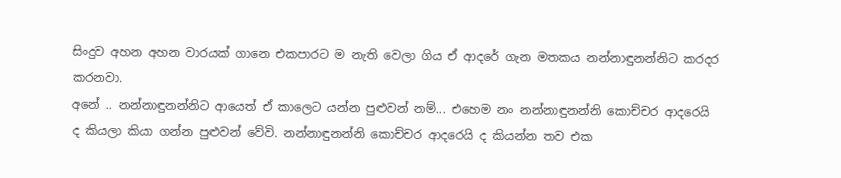සිංදුව අහන අහන වාරයක් ගානෙ එකපාරට ම නැති වෙලා ගිය ඒ ආදරේ ගැන මතකය නන්නාඳුනන්නිට කරදර කරනවා.
අනේ .. නන්නාඳුනන්නිට ආයෙත් ඒ කාලෙට යන්න පුළුවන් නම්... එහෙම නං නන්නාඳුනන්නි කොච්චර ආදරෙයි ද කියලා කියා ගන්න පුළුවන් වේවි. නන්නාඳුනන්නි කොච්චර ආදරෙයි ද කියන්න තව එක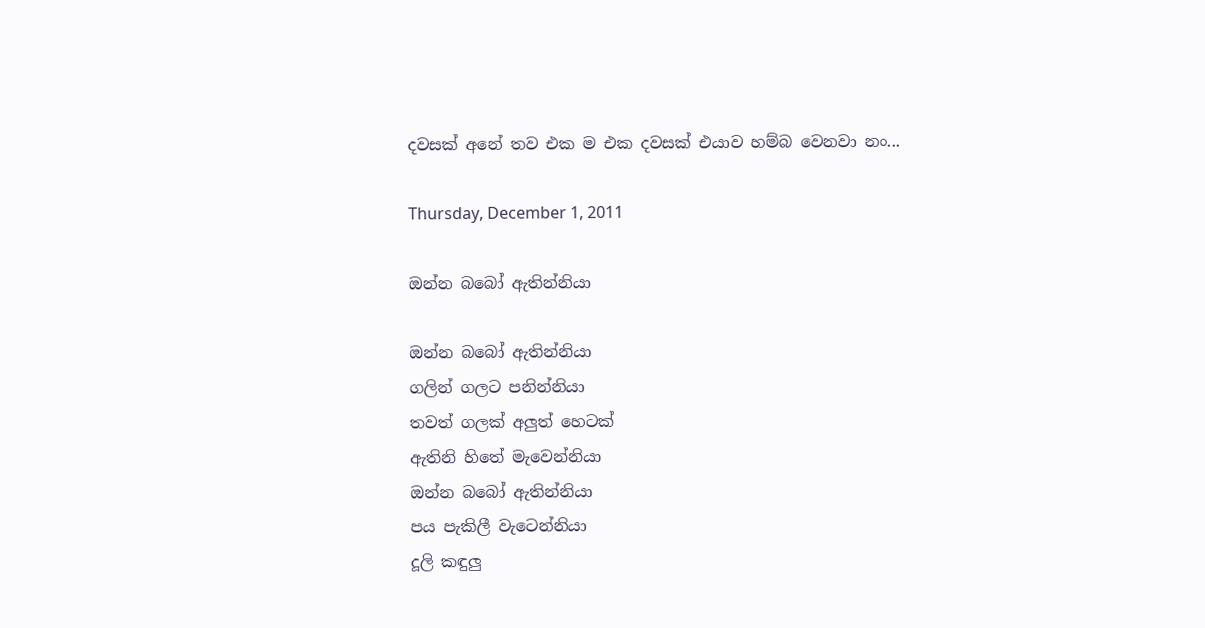දවසක් අනේ තව එක ම එක දවසක් එයාව හම්බ වෙනවා නං...

Thursday, December 1, 2011

ඔන්න බබෝ ඇතින්නියා

ඔන්න බබෝ ඇතින්නියා
ගලින් ගලට පනින්නියා
තවත් ගලක් අලුත් හෙටක්
ඇතිනි හිතේ මැවෙන්නියා
ඔන්න බබෝ ඇතින්නියා
පය පැකිලී වැටෙන්නියා
දූලි කඳුලු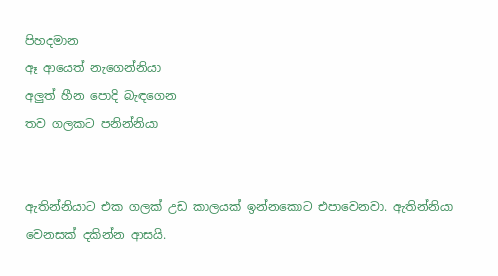පිහදමාන
ඈ ආයෙත් නැගෙන්නියා
අලුත් හීන පොදි බැඳගෙන
තව ගලකට පනින්නියා


ඇතින්නියාට එක ගලක් උඩ කාලයක් ඉන්නකොට එපාවෙනවා. ඇතින්නියා වෙනසක් දකින්න ආසයි.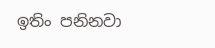ඉතිං පනිනවා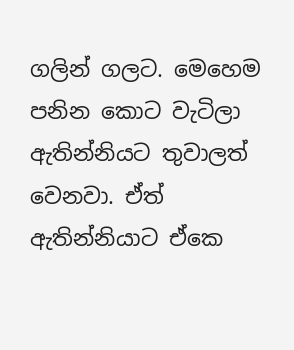ගලින් ගලට. මෙහෙම පනින කොට වැටිලා ඇතින්නියට තුවාලත් වෙනවා. ඒත් ඇතින්නියාට ඒකෙ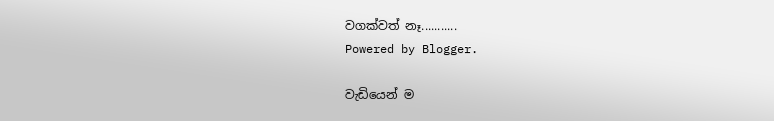වගක්වත් නෑ...........
Powered by Blogger.

වැඩියෙන් ම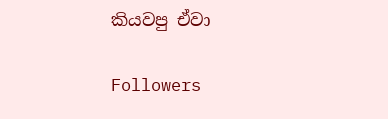කියවපු ඒවා

Followers